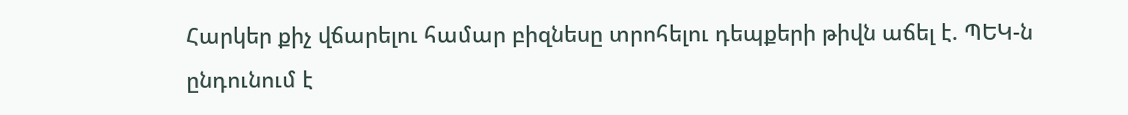Հարկեր քիչ վճարելու համար բիզնեսը տրոհելու դեպքերի թիվն աճել է. ՊԵԿ-ն ընդունում է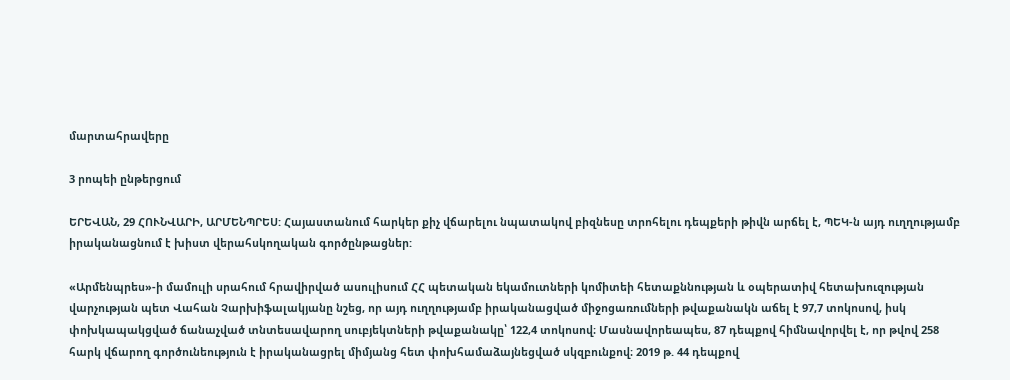մարտահրավերը

3 րոպեի ընթերցում

ԵՐԵՎԱՆ, 29 ՀՈՒՆՎԱՐԻ, ԱՐՄԵՆՊՐԵՍ: Հայաստանում հարկեր քիչ վճարելու նպատակով բիզնեսը տրոհելու դեպքերի թիվն արճել է, ՊԵԿ-ն այդ ուղղությամբ իրականացնում է խիստ վերահսկողական գործընթացներ:

«Արմենպրես»-ի մամուլի սրահում հրավիրված ասուլիսում ՀՀ պետական եկամուտների կոմիտեի հետաքննության և օպերատիվ հետախուզության վարչության պետ Վահան Չարխիֆալակյանը նշեց, որ այդ ուղղությամբ իրականացված միջոցառումների թվաքանակն աճել է 97,7 տոկոսով, իսկ փոխկապակցված ճանաչված տնտեսավարող սուբյեկտների թվաքանակը՝ 122,4 տոկոսով։ Մասնավորեապես, 87 դեպքով հիմնավորվել է, որ թվով 258 հարկ վճարող գործունեություն է իրականացրել միմյանց հետ փոխհամաձայնեցված սկզբունքով։ 2019 թ. 44 դեպքով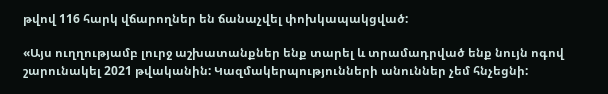թվով 116 հարկ վճարողներ են ճանաչվել փոխկապակցված:

«Այս ուղղությամբ լուրջ աշխատանքներ ենք տարել և տրամադրված ենք նույն ոգով շարունակել 2021 թվականին: Կազմակերպությունների անուններ չեմ հնչեցնի: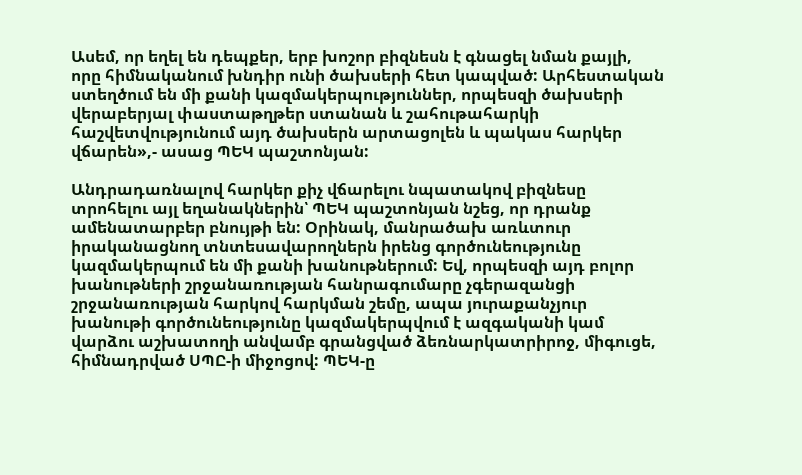Ասեմ, որ եղել են դեպքեր, երբ խոշոր բիզնեսն է գնացել նման քայլի, որը հիմնականում խնդիր ունի ծախսերի հետ կապված: Արհեստական ստեղծում են մի քանի կազմակերպություններ, որպեսզի ծախսերի վերաբերյալ փաստաթղթեր ստանան և շահութահարկի հաշվետվությունում այդ ծախսերն արտացոլեն և պակաս հարկեր վճարեն»,- ասաց ՊԵԿ պաշտոնյան:

Անդրադառնալով հարկեր քիչ վճարելու նպատակով բիզնեսը տրոհելու այլ եղանակներին՝ ՊԵԿ պաշտոնյան նշեց, որ դրանք ամենատարբեր բնույթի են: Օրինակ, մանրածախ առևտուր իրականացնող տնտեսավարողներն իրենց գործունեությունը կազմակերպում են մի քանի խանութներում: Եվ, որպեսզի այդ բոլոր խանութների շրջանառության հանրագումարը չգերազանցի շրջանառության հարկով հարկման շեմը, ապա յուրաքանչյուր խանութի գործունեությունը կազմակերպվում է ազգականի կամ վարձու աշխատողի անվամբ գրանցված ձեռնարկատրիրոջ, միգուցե, հիմնադրված ՍՊԸ-ի միջոցով: ՊԵԿ-ը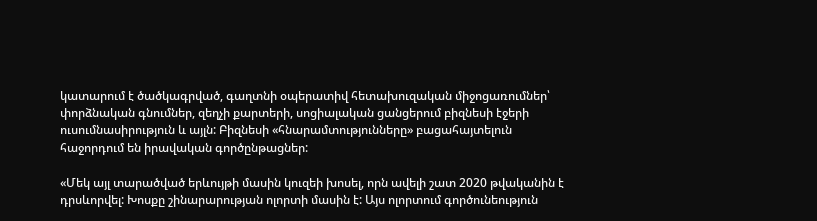կատարում է ծածկագրված, գաղտնի օպերատիվ հետախուզական միջոցառումներ՝ փորձնական գնումներ, զեղչի քարտերի, սոցիալական ցանցերում բիզնեսի էջերի ուսումնասիրություն և այլն: Բիզնեսի «հնարամտությունները» բացահայտելուն հաջորդում են իրավական գործընթացներ:

«Մեկ այլ տարածված երևույթի մասին կուզեի խոսել, որն ավելի շատ 2020 թվականին է դրսևորվել: Խոսքը շինարարության ոլորտի մասին է: Այս ոլորտում գործունեություն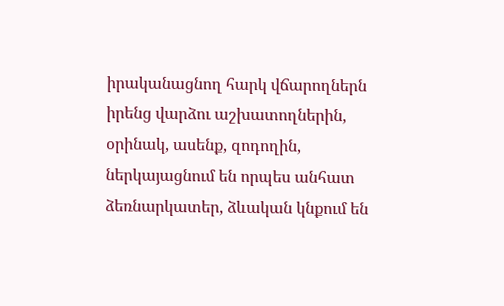իրականացնող հարկ վճարողներն իրենց վարձու աշխատողներին, օրինակ, ասենք, զոդողին, ներկայացնում են որպես անհատ ձեռնարկատեր, ձևական կնքում են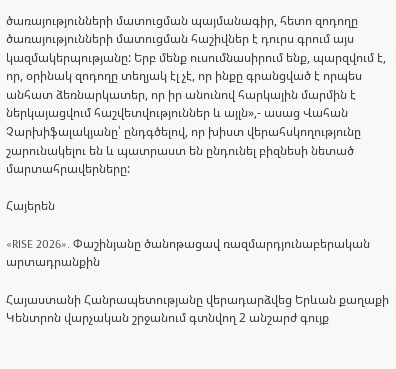ծառայությունների մատուցման պայմանագիր, հետո զոդողը ծառայությունների մատուցման հաշիվներ է դուրս գրում այս կազմակերպությանը: Երբ մենք ուսումնասիրում ենք, պարզվում է, որ, օրինակ զոդողը տեղյակ էլ չէ, որ ինքը գրանցված է որպես անհատ ձեռնարկատեր, որ իր անունով հարկային մարմին է ներկայացվում հաշվետվություններ և այլն»,- ասաց Վահան Չարխիֆալակյանը՝ ընդգծելով, որ խիստ վերահսկողությունը շարունակելու են և պատրաստ են ընդունել բիզնեսի նետած մարտահրավերները:

Հայերեն

«RISE 2026». Փաշինյանը ծանոթացավ ռազմարդյունաբերական արտադրանքին

Հայաստանի Հանրապետությանը վերադարձվեց Երևան քաղաքի Կենտրոն վարչական շրջանում գտնվող 2 անշարժ գույք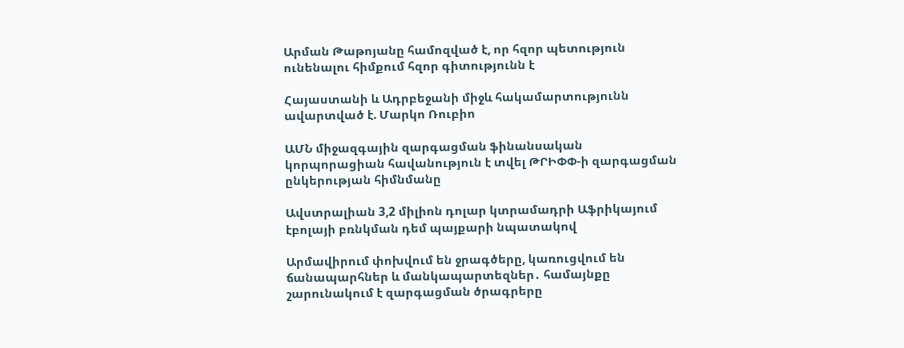Արման Թաթոյանը համոզված է, որ հզոր պետություն ունենալու հիմքում հզոր գիտությունն է

Հայաստանի և Ադրբեջանի միջև հակամարտությունն ավարտված է. Մարկո Ռուբիո

ԱՄՆ միջազգային զարգացման ֆինանսական կորպորացիան հավանություն է տվել ԹՐԻՓՓ-ի զարգացման ընկերության հիմնմանը

Ավստրալիան 3,2 միլիոն դոլար կտրամադրի Աֆրիկայում էբոլայի բռնկման դեմ պայքարի նպատակով

Արմավիրում փոխվում են ջրագծերը, կառուցվում են ճանապարհներ և մանկապարտեզներ․ համայնքը շարունակում է զարգացման ծրագրերը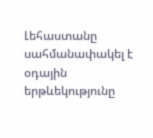Լեհաստանը սահմանափակել է օդային երթևեկությունը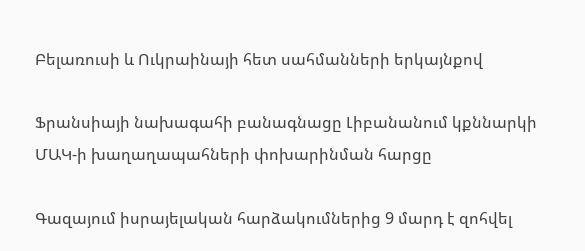Բելառուսի և Ուկրաինայի հետ սահմանների երկայնքով

Ֆրանսիայի նախագահի բանագնացը Լիբանանում կքննարկի ՄԱԿ-ի խաղաղապահների փոխարինման հարցը

Գազայում իսրայելական հարձակումներից 9 մարդ է զոհվել